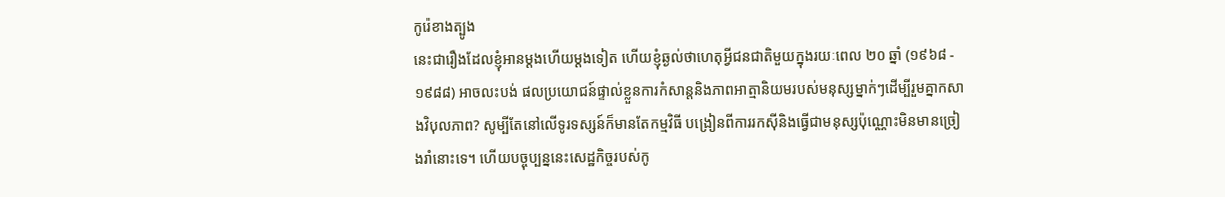កូរ៉េខាងត្បូង
នេះជារឿងដែលខ្ញុំអានម្តងហើយម្តងទៀត ហើយខ្ញុំឆ្ងល់ថាហេតុអ្វីជនជាតិមួយក្នុងរយៈពេល ២០ ឆ្នាំ (១៩៦៨ - ១៩៨៨) អាចលះបង់ ផលប្រយោជន៍ផ្ទាល់ខ្លួនការកំសាន្តនិងភាពអាត្មានិយមរបស់មនុស្សម្នាក់ៗដើម្បីរួមគ្នាកសាងវិបុលភាព? សូម្បីតែនៅលើទូរទស្សន៍ក៏មានតែកម្មវិធី បង្រៀនពីការរកស៊ីនិងធ្វើជាមនុស្សប៉ុណ្ណោះមិនមានច្រៀងរាំនោះទេ។ ហើយបច្ចុប្បន្ននេះសេដ្ឋកិច្ចរបស់កូ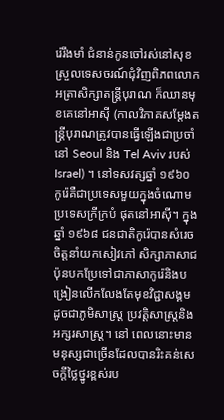រ៉េរឹងមាំ ជំនាន់កូនចៅរស់នៅសុខ ស្រួលទេសចរណ៍ជុំវិញពិភពលោក អត្រាសិក្សាតន្ត្រីបុរាណ ក៏ឈានមុខគេនៅអាស៊ី (កាលវិភាគសម្តែងតន្រ្តីបុរាណត្រូវបានធ្វើឡើងជាប្រចាំនៅ Seoul និង Tel Aviv របស់ Israel) ។ នៅទសវត្សឆ្នាំ ១៩៦០ កូរ៉េគឺជាប្រទេសមួយក្នុងចំណោមប្រទេសក្រីក្របំ ផុតនៅអាស៊ី។ ក្នុងឆ្នាំ ១៩៦៨ ជនជាតិកូរ៉េបានសំរេចចិត្តនាំយកសៀវភៅ សិក្សាភាសាជប៉ុនបកប្រែទៅជាភាសាកូរ៉េនិងបង្រៀនលើកលែងតែមុខវិជ្ជាសង្គមដូចជាភូមិសាស្ត្រ ប្រវត្តិសាស្ត្រនិងអក្សរសាស្ត្រ។ នៅ ពេលនោះមានមនុស្សជាច្រើនដែលបានរិះគន់សេចក្តីថ្លៃថ្នូរខ្ពស់រប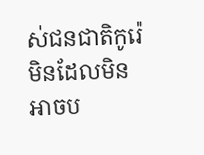ស់ជនជាតិកូរ៉េ មិនដែលមិនអាចប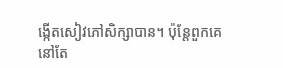ង្កើតសៀវភៅសិក្សាបាន។ ប៉ុន្តែពួកគេនៅតែ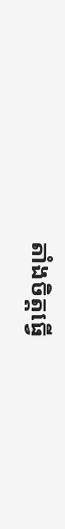តាំងចិត្តធ្វើ